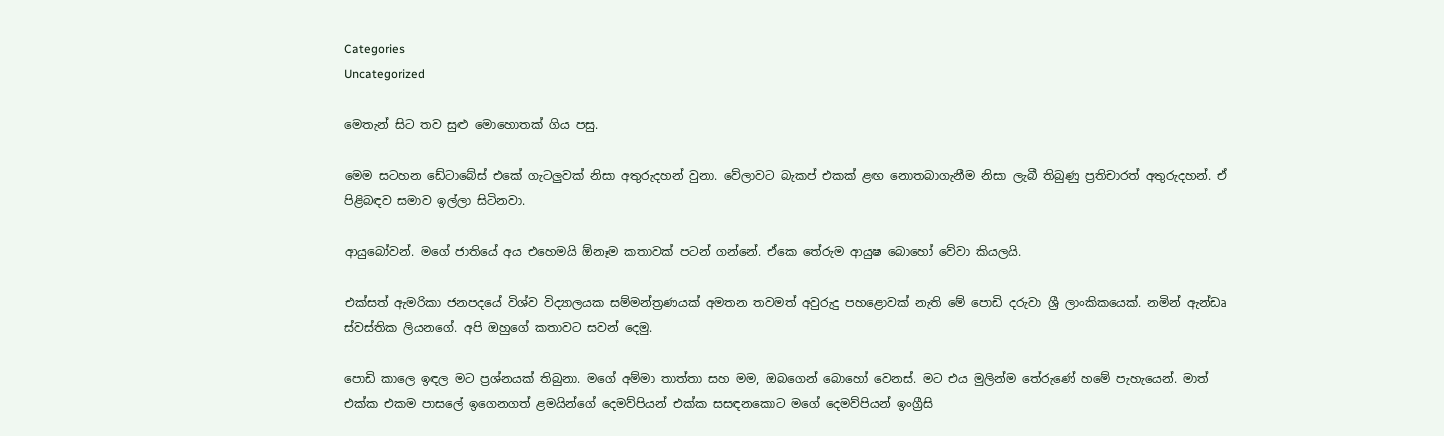Categories
Uncategorized

මෙතැන් සිට තව සුළු මොහොතක් ගිය පසු.

මෙම සටහන ඩේටාබේස් එකේ ගැටලුවක් නිසා අතුරුදහන් වුනා. වේලාවට බැකප් එකක් ළඟ නොතබාගැනීම නිසා ලැබී තිබුණු ප්‍රතිචාරත් අතුරුදහන්. ඒ පිළිබඳව සමාව ඉල්ලා සිටිනවා.

ආයුබෝවන්. මගේ ජාතියේ අය එහෙමයි ඕනෑම කතාවක් පටන් ගන්නේ. ඒකෙ තේරුම ආයුෂ බොහෝ වේවා කියලයි.

එක්සත් ඇමරිකා ජනපදයේ විශ්ව විද්‍යාලයක සම්මන්ත්‍රණයක් අමතන තවමත් අවුරුදු පහළොවක් නැති මේ පොඩි දරුවා ශ්‍රී ලාංකිකයෙක්. නමින් ඇන්ඩෘ ස්වස්තික ලියනගේ. අපි ඔහුගේ කතාවට සවන් දෙමු.

පොඩි කාලෙ ඉඳල මට ප්‍රශ්නයක් තිබුනා. මගේ අම්මා තාත්තා සහ මම, ඔබගෙන් බොහෝ වෙනස්. මට එය මුලින්ම තේරුණේ හමේ පැහැයෙන්. මාත් එක්ක එකම පාසලේ ඉගෙනගත් ළමයින්ගේ දෙමව්පියන් එක්ක සසඳනකොට මගේ දෙමව්පියන් ඉංග්‍රීසි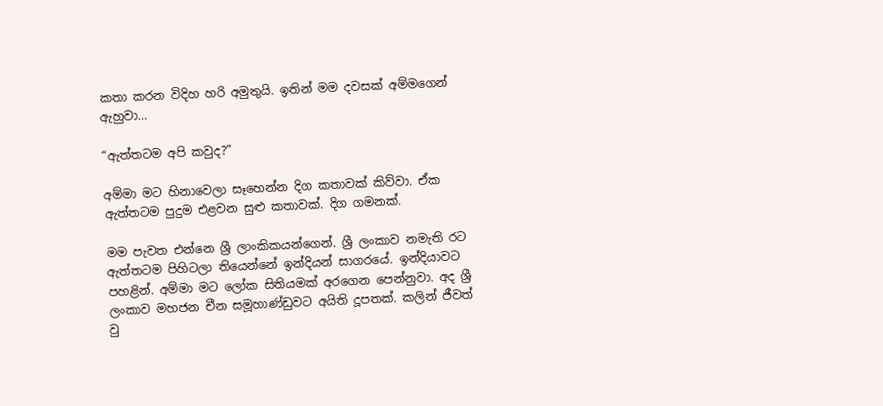කතා කරන විදිහ හරි අමුතුයි. ඉතින් මම දවසක් අම්මගෙන් ඇහුවා…

“ඇත්තටම අපි කවුද?”

අම්මා මට හිනාවෙලා සෑහෙන්න දිග කතාවක් කිව්වා. ඒක ඇත්තටම පුදුම එළවන සුළු කතාවක්. දිග ගමනක්.

මම පැවත එන්නෙ ශ්‍රී ලාංකිකයන්ගෙන්. ශ්‍රී ලංකාව නමැති රට ඇත්තටම පිහිටලා තියෙන්නේ ඉන්දියන් සාගරයේ. ඉන්දියාවට පහළින්. අම්මා මට ලෝක සිතියමක් අරගෙන පෙන්නුවා. අද ශ්‍රී ලංකාව මහජන චීන සමූහාණ්ඩුවට අයිති දූපතක්. කලින් ජීවත් වු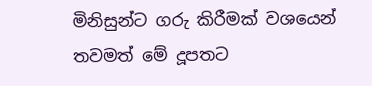මිනිසුන්ට ගරු කිරීමක් වශයෙන් තවමත් මේ දූපතට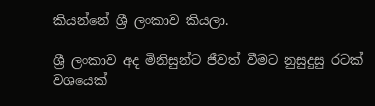කියන්නේ ශ්‍රී ලංකාව කියලා.

ශ්‍රී ලංකාව අද මිනිසුන්ට ජීවත් වීමට නුසුදුසු රටක් වශයෙක්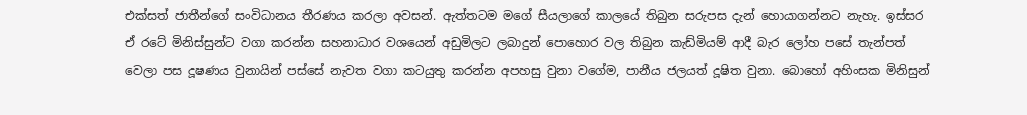එක්සත් ජාතීන්ගේ සංවිධානය තීරණය කරලා අවසන්. ඇත්තටම මගේ සීයලාගේ කාලයේ තිබුන සරුපස දැන් හොයාගන්නට නැහැ. ඉස්සර ඒ රටේ මිනිස්සුන්ට වගා කරන්න සහනාධාර වශයෙන් අඩුමිලට ලබාදුන් පොහොර වල තිබුන කැඩ්මියම් ආදී බැර ලෝහ පසේ තැන්පත් වෙලා පස දූෂණය වුනායින් පස්සේ නැවත වගා කටයුතු කරන්න අපහසු වුනා වගේම, පානීය ජලයත් දූෂිත වුනා. බොහෝ අහිංසක මිනිසුන්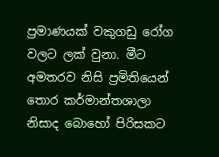ප්‍රමාණයක් වකුගඩු රෝග වලට ලක් වුනා. මීට අමතරව නිසි ප්‍රමිතියෙන් තොර කර්මාන්තශාලා නිසාද බොහෝ පිරිසකට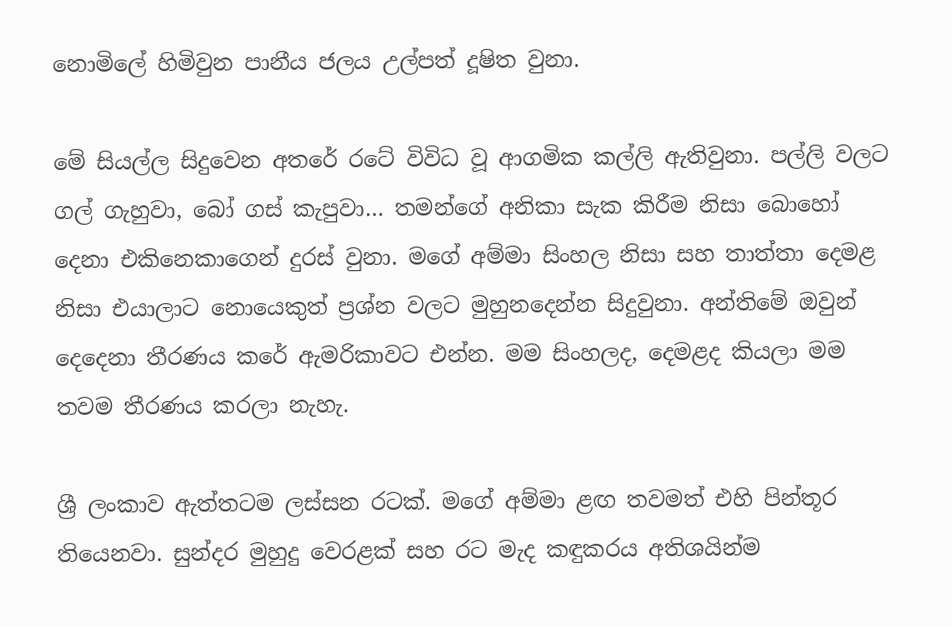නොමිලේ හිමිවුන පානීය ජලය උල්පත් දූෂිත වුනා.

මේ සියල්ල සිදුවෙන අතරේ රටේ විවිධ වූ ආගමික කල්ලි ඇතිවුනා. පල්ලි වලට ගල් ගැහුවා, බෝ ගස් කැපුවා… තමන්ගේ අනිකා සැක කිරීම නිසා බොහෝ දෙනා එකිනෙකාගෙන් දුරස් වුනා. මගේ අම්මා සිංහල නිසා සහ තාත්තා දෙමළ නිසා එයාලාට නොයෙකුත් ප්‍රශ්න වලට මුහුනදෙන්න සිදුවුනා. අන්තිමේ ඔවුන් දෙදෙනා තීරණය කරේ ඇමරිකාවට එන්න. මම සිංහලද, දෙමළද කියලා මම තවම තීරණය කරලා නැහැ.

ශ්‍රී ලංකාව ඇත්තටම ලස්සන රටක්. මගේ අම්මා ළඟ තවමත් එහි පින්තූර තියෙනවා. සුන්දර මුහුදු වෙරළක් සහ රට මැද කඳුකරය අතිශයින්ම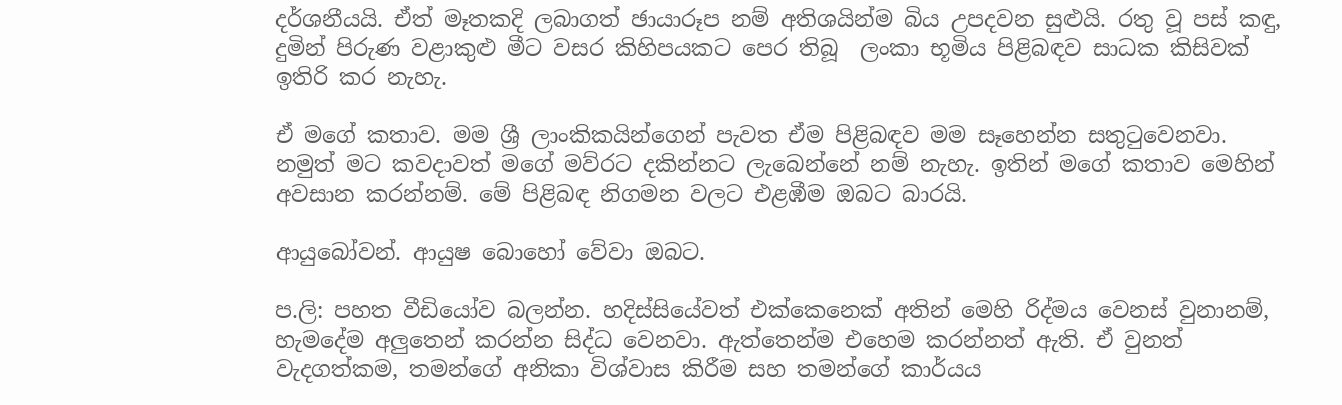දර්ශනීයයි. ඒත් මෑතකදි ලබාගත් ඡායාරූප නම් අතිශයින්ම බිය උපදවන සුළුයි. රතු වූ පස් කඳු, දුමින් පිරුණ වළාකුළු මීට වසර කිහිපයකට පෙර තිබූ  ලංකා භූමිය පිළිබඳව සාධක කිසිවක් ඉතිරි කර නැහැ.

ඒ මගේ කතාව. මම ශ්‍රී ලාංකිකයින්ගෙන් පැවත ඒම පිළිබඳව මම සෑහෙන්න සතුටුවෙනවා. නමුත් මට කවදාවත් මගේ මව්රට දකින්නට ලැබෙන්නේ නම් නැහැ. ඉතින් මගේ කතාව මෙහින් අවසාන කරන්නම්. මේ පිළිබඳ නිගමන වලට එළඹීම ඔබට බාරයි.

ආයුබෝවන්. ආයුෂ බොහෝ වේවා ඔබට.

ප.ලි: පහත වීඩියෝව බලන්න. හදිස්සියේවත් එක්කෙනෙක් අතින් මෙහි රිද්මය වෙනස් වුනානම්, හැමදේම අලුතෙන් කරන්න සිද්ධ වෙනවා. ඇත්තෙන්ම එහෙම කරන්නත් ඇති. ඒ වුනත් වැදගත්කම, තමන්ගේ අනිකා විශ්වාස කිරීම සහ තමන්ගේ කාර්යය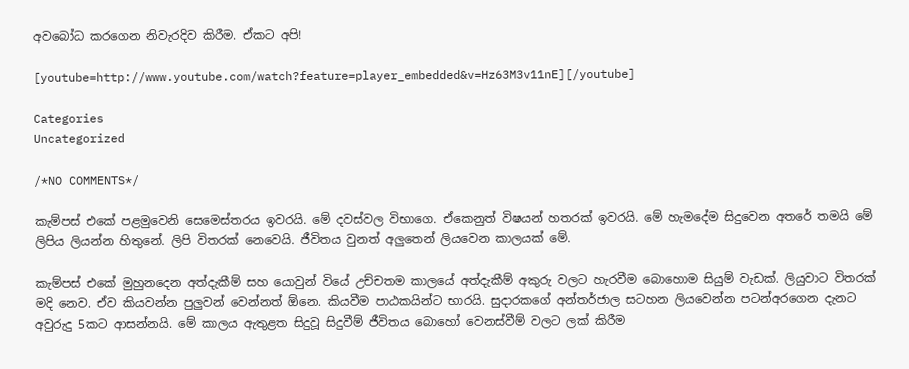අවබෝධ කරගෙන නිවැරදිව කිරීම. ඒකට අපි!

[youtube=http://www.youtube.com/watch?feature=player_embedded&v=Hz63M3v11nE][/youtube]

Categories
Uncategorized

/*NO COMMENTS*/

කැම්පස් එකේ පළමුවෙනි සෙමෙස්තරය ඉවරයි. මේ දවස්වල විභාගෙ. ඒකෙනුත් විෂයන් හතරක් ඉවරයි. මේ හැමදේම සිදුවෙන අතරේ තමයි මේ ලිපිය ලියන්න හිතුනේ. ලිපි විතරක් නෙවෙයි. ජීවිතය වුනත් අලුතෙන් ලියවෙන කාලයක් මේ.

කැම්පස් එකේ මුහුනදෙන අත්දැකීම් සහ යොවුන් වියේ උච්චතම කාලයේ අත්දැකීම් අකුරු වලට හැරවීම බොහොම සියුම් වැඩක්. ලියුවාට විතරක් මදි නෙව. ඒව කියවන්න පුලුවන් වෙන්නත් ඕනෙ. කියවීම පාඨකයින්ට භාරයි. සුදාරකගේ අන්තර්ජාල සටහන ලියවෙන්න පටන්අරගෙන දැනට අවුරුදු 5කට ආසන්නයි. මේ කාලය ඇතුළත සිදුවූ සිදුවීම් ජීවිතය බොහෝ වෙනස්වීම් වලට ලක් කිරීම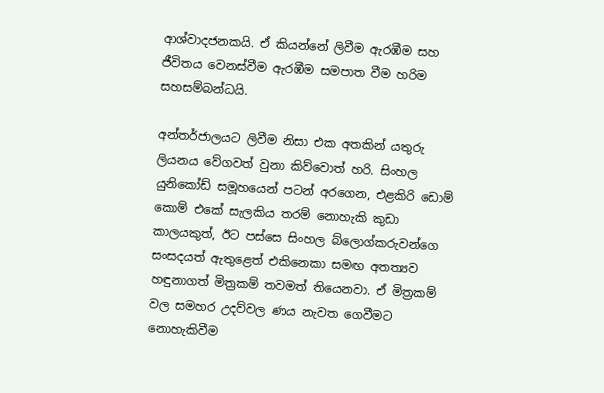ආශ්වාදජනකයි. ඒ කියන්නේ ලිවීම ඇරඹීම සහ ජීවිතය වෙනස්වීම ඇරඹීම සමපාත වීම හරිම සහසම්බන්ධයි.

අන්තර්ජාලයට ලිවීම නිසා එක අතකින් යතුරු ලියනය වේගවත් වුනා කිව්වොත් හරි. සිංහල යුනිකෝඩ් සමූහයෙන් පටන් අරගෙන, එළකිරි ඩොම් කොම් එකේ සැලකිය තරම් නොහැකි කුඩා කාලයකුත්, ඊට පස්සෙ සිංහල බ්ලොග්කරුවන්ගෙ සංසදයත් ඇතුළෙත් එකිනෙකා සමඟ අතත්‍යව හඳුනාගත් මිත්‍රකම් තවමත් තියෙනවා. ඒ මිත්‍රකම් වල සමහර උදව්වල ණය නැවත ගෙවීමට නොහැකිවීම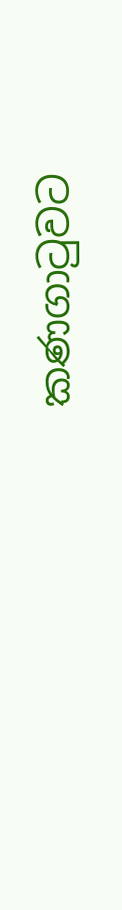කණගාටුවට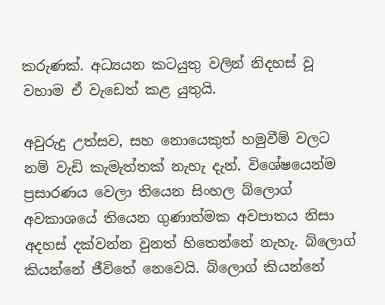කරුණක්. අධ්‍යයන කටයුතු වලින් නිදහස් වූ වහාම ඒ වැඩෙත් කළ යුතුයි.

අවුරුදු උත්සව, සහ නොයෙකුත් හමුවීම් වලට නම් වැඩි කැමැත්තක් නැහැ දැන්. විශේෂයෙන්ම ප්‍රසාරණය වෙලා තියෙන සිංහල බ්ලොග් අවකාශයේ තියෙන ගුණාත්මක අවපාතය නිසා අදහස් දක්වන්න වුනත් හිතෙන්නේ නැහැ. බ්ලොග් කියන්නේ ජීවිතේ නෙවෙයි. බ්ලොග් කියන්නේ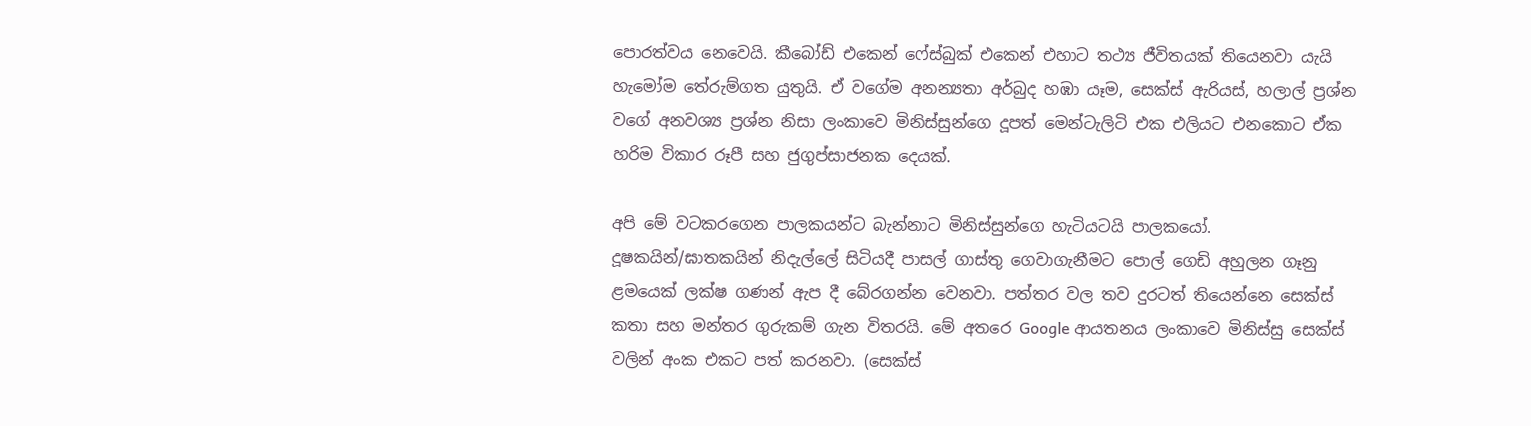පොරත්වය නෙවෙයි. කීබෝඩ් එකෙන් ෆේස්බුක් එකෙන් එහාට තථ්‍ය ජීවිතයක් තියෙනවා යැයි හැමෝම තේරුම්ගත යුතුයි. ඒ වගේම අනන්‍යතා අර්බුද හඹා යෑම, සෙක්ස් ඇරියස්, හලාල් ප්‍රශ්න වගේ අනවශ්‍ය ප්‍රශ්න නිසා ලංකාවෙ මිනිස්සුන්ගෙ දූපත් මෙන්ටැලිටි එක එලියට එනකොට ඒක හරිම විකාර රූපී සහ ජුගුප්සාජනක දෙයක්.

අපි මේ වටකරගෙන පාලකයන්ට බැන්නාට මිනිස්සුන්ගෙ හැටියටයි පාලකයෝ. දූෂකයින්/ඝාතකයින් නිදැල්ලේ සිටියදී පාසල් ගාස්තු ගෙවාගැනීමට පොල් ගෙඩි අහුලන ගෑනු ළමයෙක් ලක්ෂ ගණන් ඇප දී බේරගන්න වෙනවා. පත්තර වල තව දුරටත් තියෙන්නෙ සෙක්ස් කතා සහ මන්තර ගුරුකම් ගැන විතරයි. මේ අතරෙ Google ආයතනය ලංකාවෙ මිනිස්සු සෙක්ස් වලින් අංක එකට පත් කරනවා. (සෙක්ස්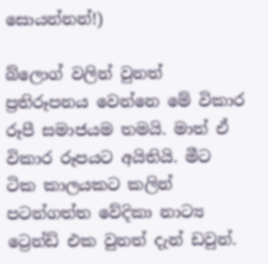සොයන්නන්!)

බ්ලොග් වලින් වුනත් ප්‍රතිරූපනය වෙන්නෙ මේ විකාර රූපී සමාජයම තමයි. මාත් ඒ විකාර රූපයට අයිතියි. මීට ටික කාලයකට කලින් පටන්ගත්ත වේදිකා නාට්‍ය ට්‍රෙන්ඩ් එක වුනත් දැන් ඩවුන්.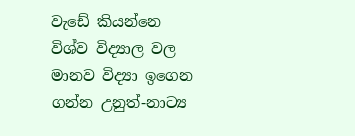වැඩේ කියන්නෙ විශ්ව විද්‍යාල වල මානව විද්‍යා ඉගෙන ගන්න උනුත්-නාට්‍ය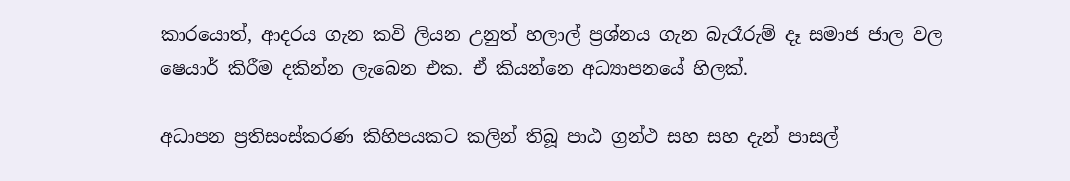කාරයොත්, ආදරය ගැන කවි ලියන උනුත් හලාල් ප්‍රශ්නය ගැන බැරෑරුම් දෑ සමාජ ජාල වල ෂෙයාර් කිරීම දකින්න ලැබෙන එක. ඒ කියන්නෙ අධ්‍යාපනයේ හිලක්.

අධාපන ප්‍රතිසංස්කරණ කිහිපයකට කලින් තිබූ පාඨ ග්‍රන්ථ සහ සහ දැන් පාසල්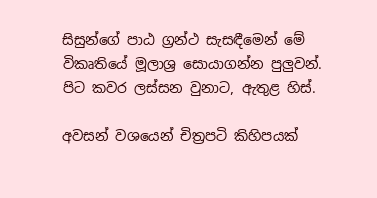සිසුන්ගේ පාඨ ග්‍රන්ථ සැසඳීමෙන් මේ විකෘතියේ මූලාශ්‍ර සොයාගන්න පුලුවන්. පිට කවර ලස්සන වුනාට, ඇතුළ හිස්.

අවසන් වශයෙන් චිත්‍රපටි කිහිපයක්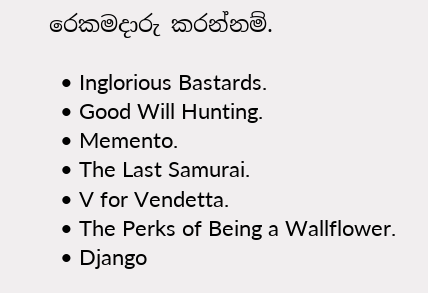රෙකමදාරු කරන්නම්.

  • Inglorious Bastards.
  • Good Will Hunting.
  • Memento.
  • The Last Samurai.
  • V for Vendetta.
  • The Perks of Being a Wallflower.
  • Django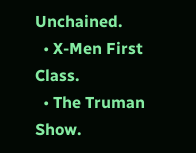Unchained.
  • X-Men First Class.
  • The Truman Show.